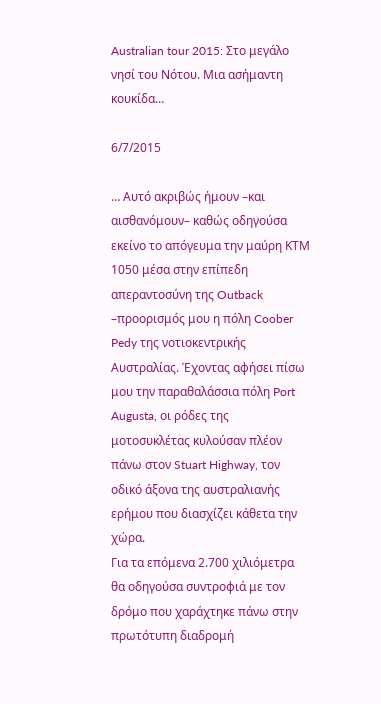Australian tour 2015: Στο μεγάλο νησί του Νότου. Μια ασήμαντη κουκίδα…

6/7/2015

… Αυτό ακριβώς ήμουν –και αισθανόμουν– καθώς οδηγούσα εκείνο το απόγευμα την μαύρη ΚΤΜ 1050 μέσα στην επίπεδη απεραντοσύνη της Outback –προορισμός μου η πόλη Coober Pedy της νοτιοκεντρικής Αυστραλίας. Έχοντας αφήσει πίσω μου την παραθαλάσσια πόλη Port Augusta, οι ρόδες της μοτοσυκλέτας κυλούσαν πλέον πάνω στον Stuart Highway, τον οδικό άξονα της αυστραλιανής ερήμου που διασχίζει κάθετα την χώρα.
Για τα επόμενα 2.700 χιλιόμετρα θα οδηγούσα συντροφιά με τον δρόμο που χαράχτηκε πάνω στην πρωτότυπη διαδρομή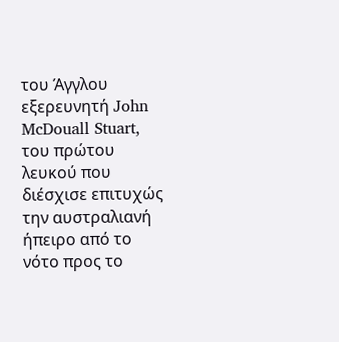του Άγγλου εξερευνητή John McDouall Stuart, του πρώτου λευκού που διέσχισε επιτυχώς την αυστραλιανή ήπειρο από το νότο προς το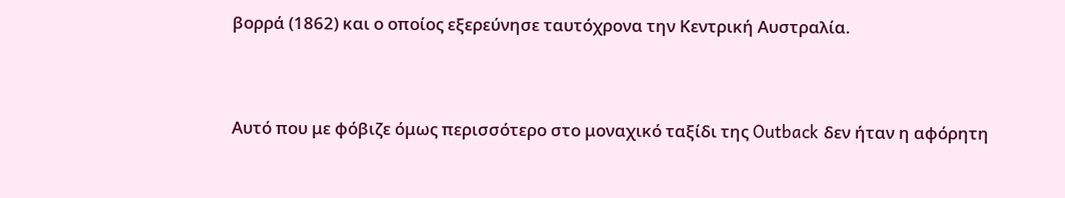βορρά (1862) και ο οποίος εξερεύνησε ταυτόχρονα την Κεντρική Αυστραλία.


Αυτό που με φόβιζε όμως περισσότερο στο μοναχικό ταξίδι της Outback δεν ήταν η αφόρητη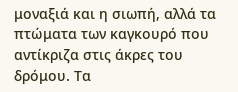μοναξιά και η σιωπή, αλλά τα πτώματα των καγκουρό που αντίκριζα στις άκρες του δρόμου. Τα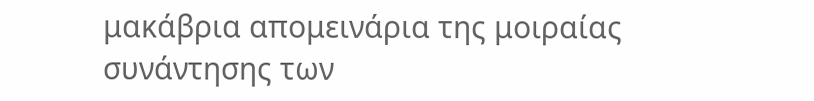μακάβρια απομεινάρια της μοιραίας συνάντησης των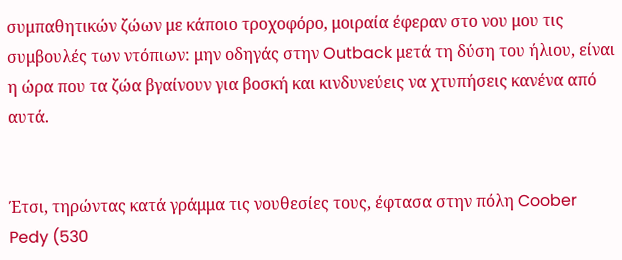συμπαθητικών ζώων με κάποιο τροχοφόρο, μοιραία έφεραν στο νου μου τις συμβουλές των ντόπιων: μην οδηγάς στην Outback μετά τη δύση του ήλιου, είναι η ώρα που τα ζώα βγαίνουν για βοσκή και κινδυνεύεις να χτυπήσεις κανένα από αυτά.


Έτσι, τηρώντας κατά γράμμα τις νουθεσίες τους, έφτασα στην πόλη Coober Pedy (530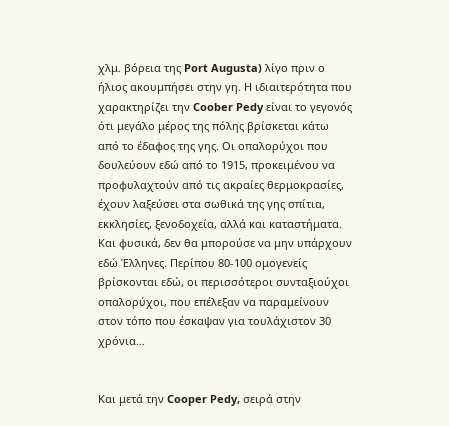χλμ. βόρεια της Port Augusta) λίγο πριν ο ήλιος ακουμπήσει στην γη. Η ιδιαιτερότητα που χαρακτηρίζει την Coober Pedy είναι το γεγονός ότι μεγάλο μέρος της πόλης βρίσκεται κάτω από το έδαφος της γης. Οι οπαλορύχοι που δουλεύουν εδώ από το 1915, προκειμένου να προφυλαχτούν από τις ακραίες θερμοκρασίες, έχουν λαξεύσει στα σωθικά της γης σπίτια, εκκλησίες, ξενοδοχεία, αλλά και καταστήματα. Και φυσικά, δεν θα μπορούσε να μην υπάρχουν εδώ Έλληνες. Περίπου 80-100 ομογενείς βρίσκονται εδώ, οι περισσότεροι συνταξιούχοι οπαλορύχοι, που επέλεξαν να παραμείνουν στον τόπο που έσκαψαν για τουλάχιστον 30 χρόνια…


Και μετά την Cooper Pedy, σειρά στην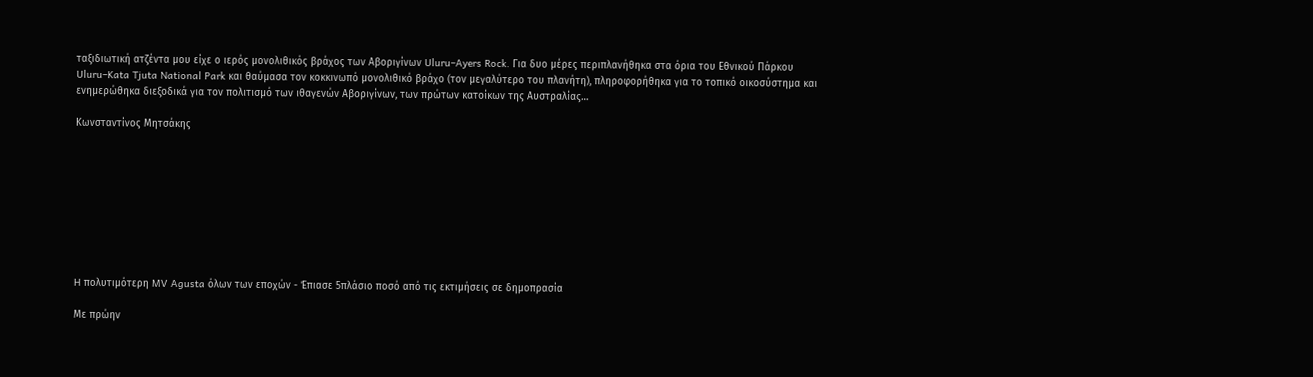ταξιδιωτική ατζέντα μου είχε ο ιερός μονολιθικός βράχος των Αβοριγίνων Uluru–Ayers Rock. Για δυο μέρες περιπλανήθηκα στα όρια του Εθνικού Πάρκου Uluru–Kata Tjuta National Park και θαύμασα τον κοκκινωπό μονολιθικό βράχο (τον μεγαλύτερο του πλανήτη), πληροφορήθηκα για το τοπικό οικοσύστημα και ενημερώθηκα διεξοδικά για τον πολιτισμό των ιθαγενών Αβοριγίνων, των πρώτων κατοίκων της Αυστραλίας…

Κωνσταντίνος Μητσάκης









H πολυτιμότερη MV Agusta όλων των εποχών - Έπιασε 5πλάσιο ποσό από τις εκτιμήσεις σε δημοπρασία

Με πρώην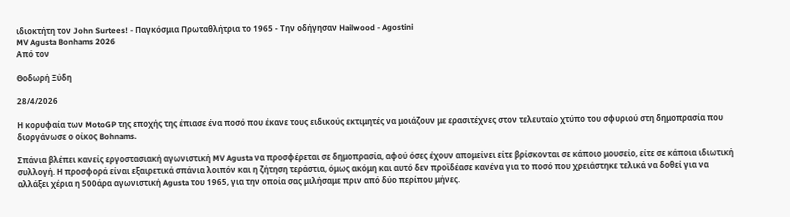ιδιοκτήτη τον John Surtees! - Παγκόσμια Πρωταθλήτρια το 1965 - Την οδήγησαν Hailwood - Agostini
MV Agusta Bonhams 2026
Από τον

Θοδωρή Ξύδη

28/4/2026

Η κορυφαία των MotoGP της εποχής της έπιασε ένα ποσό που έκανε τους ειδικούς εκτιμητές να μοιάζουν με ερασιτέχνες στον τελευταίο χτύπο του σφυριού στη δημοπρασία που διοργάνωσε ο οίκος Bohnams.

Σπάνια βλέπει κανείς εργοστασιακή αγωνιστική MV Agusta να προσφέρεται σε δημοπρασία, αφού όσες έχουν απομείνει είτε βρίσκονται σε κάποιο μουσείο, είτε σε κάποια ιδιωτική συλλογή. Η προσφορά είναι εξαιρετικά σπάνια λοιπόν και η ζήτηση τεράστια, όμως ακόμη και αυτό δεν προϊδέασε κανένα για το ποσό που χρειάστηκε τελικά να δοθεί για να αλλάξει χέρια η 500άρα αγωνιστική Agusta του 1965, για την οποία σας μιλήσαμε πριν από δύο περίπου μήνες.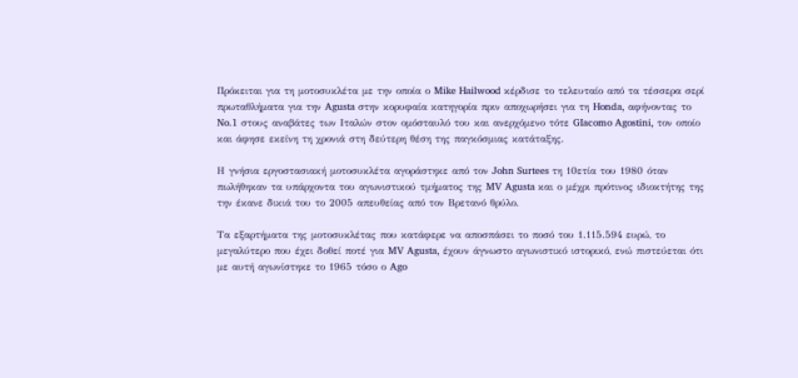Πρόκειται για τη μοτοσυκλέτα με την οποία ο Mike Hailwood κέρδισε το τελευταίο από τα τέσσερα σερί πρωταθλήματα για την Agusta στην κορυφαία κατηγορία πριν αποχωρήσει για τη Honda, αφήνοντας το No.1 στους αναβάτες των Ιταλών στον ομόσταυλό του και ανερχόμενο τότε GIacomo Agostini, τον οποίο και άφησε εκείνη τη χρονιά στη δεύτερη θέση της παγκόσμιας κατάταξης.

Η γνήσια εργοστασιακή μοτοσυκλέτα αγοράστηκε από τον John Surtees τη 10ετία του 1980 όταν πωλήθηκαν τα υπάρχοντα του αγωνιστικού τμήματος της MV Agusta και ο μέχρι πρότινος ιδιοκτήτης της την έκανε δικιά του το 2005 απευθείας από τον Βρετανό θρύλο.

Τα εξαρτήματα της μοτοσυκλέτας που κατάφερε να αποσπάσει το ποσό του 1.115.594 ευρώ, το μεγαλύτερο που έχει δοθεί ποτέ για MV Agusta, έχουν άγνωστο αγωνιστικό ιστορικό, ενώ πιστεύεται ότι με αυτή αγωνίστηκε το 1965 τόσο ο Ago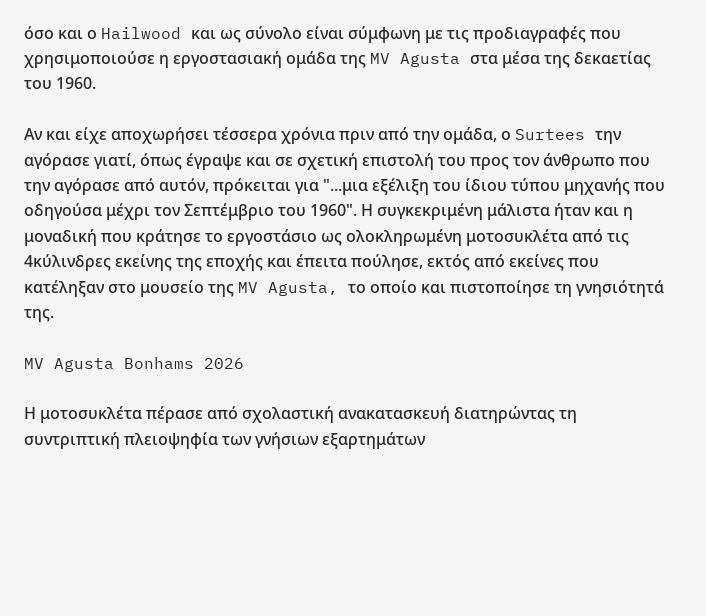όσο και ο Hailwood και ως σύνολο είναι σύμφωνη με τις προδιαγραφές που χρησιμοποιούσε η εργοστασιακή ομάδα της MV Agusta στα μέσα της δεκαετίας του 1960.

Αν και είχε αποχωρήσει τέσσερα χρόνια πριν από την ομάδα, ο Surtees την αγόρασε γιατί, όπως έγραψε και σε σχετική επιστολή του προς τον άνθρωπο που την αγόρασε από αυτόν, πρόκειται για "...μια εξέλιξη του ίδιου τύπου μηχανής που οδηγούσα μέχρι τον Σεπτέμβριο του 1960". Η συγκεκριμένη μάλιστα ήταν και η μοναδική που κράτησε το εργοστάσιο ως ολοκληρωμένη μοτοσυκλέτα από τις 4κύλινδρες εκείνης της εποχής και έπειτα πούλησε, εκτός από εκείνες που κατέληξαν στο μουσείο της MV Agusta, το οποίο και πιστοποίησε τη γνησιότητά της.

MV Agusta Bonhams 2026

Η μοτοσυκλέτα πέρασε από σχολαστική ανακατασκευή διατηρώντας τη συντριπτική πλειοψηφία των γνήσιων εξαρτημάτων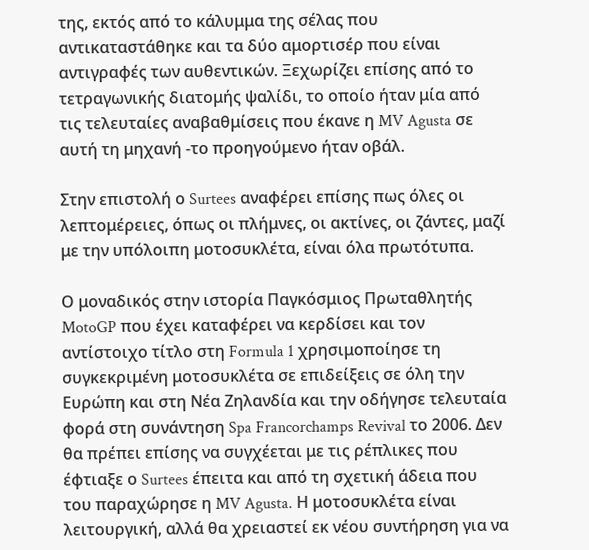της, εκτός από το κάλυμμα της σέλας που αντικαταστάθηκε και τα δύο αμορτισέρ που είναι αντιγραφές των αυθεντικών. Ξεχωρίζει επίσης από το τετραγωνικής διατομής ψαλίδι, το οποίο ήταν μία από τις τελευταίες αναβαθμίσεις που έκανε η MV Agusta σε αυτή τη μηχανή -το προηγούμενο ήταν οβάλ.

Στην επιστολή ο Surtees αναφέρει επίσης πως όλες οι λεπτομέρειες, όπως οι πλήμνες, οι ακτίνες, οι ζάντες, μαζί με την υπόλοιπη μοτοσυκλέτα, είναι όλα πρωτότυπα.

Ο μοναδικός στην ιστορία Παγκόσμιος Πρωταθλητής MotoGP που έχει καταφέρει να κερδίσει και τον αντίστοιχο τίτλο στη Formula 1 χρησιμοποίησε τη συγκεκριμένη μοτοσυκλέτα σε επιδείξεις σε όλη την Ευρώπη και στη Νέα Ζηλανδία και την οδήγησε τελευταία φορά στη συνάντηση Spa Francorchamps Revival το 2006. Δεν θα πρέπει επίσης να συγχέεται με τις ρέπλικες που έφτιαξε ο Surtees έπειτα και από τη σχετική άδεια που του παραχώρησε η MV Agusta. Η μοτοσυκλέτα είναι λειτουργική, αλλά θα χρειαστεί εκ νέου συντήρηση για να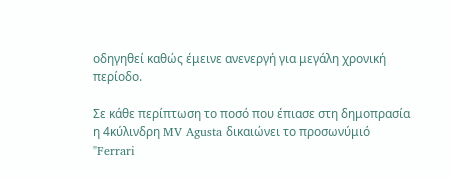οδηγηθεί καθώς έμεινε ανενεργή για μεγάλη χρονική περίοδο.

Σε κάθε περίπτωση το ποσό που έπιασε στη δημοπρασία η 4κύλινδρη MV Agusta δικαιώνει το προσωνύμιό "Ferrari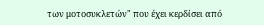των μοτοσυκλετών" που έχει κερδίσει από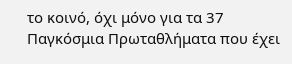το κοινό, όχι μόνο για τα 37 Παγκόσμια Πρωταθλήματα που έχει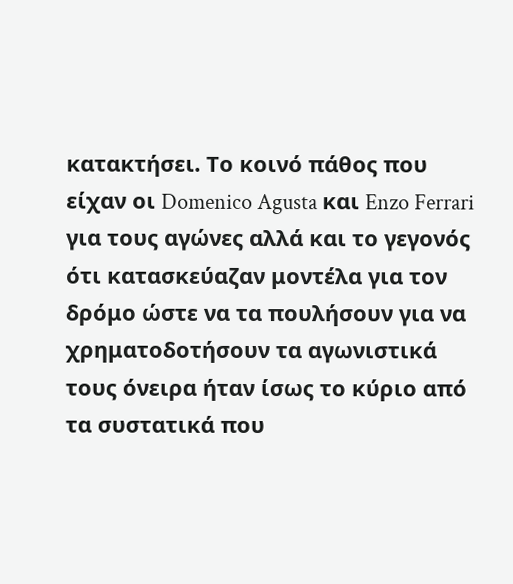κατακτήσει. Το κοινό πάθος που είχαν οι Domenico Agusta και Enzo Ferrari για τους αγώνες αλλά και το γεγονός ότι κατασκεύαζαν μοντέλα για τον δρόμο ώστε να τα πουλήσουν για να χρηματοδοτήσουν τα αγωνιστικά τους όνειρα ήταν ίσως το κύριο από τα συστατικά που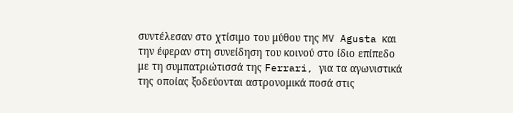συντέλεσαν στο χτίσιμο του μύθου της MV Agusta και την έφεραν στη συνείδηση του κοινού στο ίδιο επίπεδο με τη συμπατριώτισσά της Ferrari, για τα αγωνιστικά της οποίας ξοδεύονται αστρονομικά ποσά στις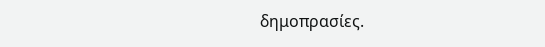δημοπρασίες.